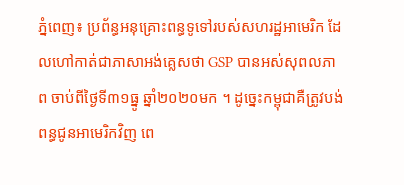ភ្នំពេញ៖ ប្រព័ន្ធអនុគ្រោះពន្ធទូទៅរបស់សហរដ្ឋអាមេរិក ដែលហៅកាត់ជាភាសាអង់គ្លេសថា GSP បានអស់សុពលភាព ចាប់ពីថ្ងៃទី៣១ធ្នូ ឆ្នាំ២០២០មក ។ ដូច្នេះកម្ពុជាគឺត្រូវបង់ពន្ធជូនអាមេរិកវិញ ពេ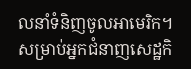លនាំទំនិញចូលអាមេរិក។ សម្រាប់អ្នកជំនាញសេដ្ឋកិ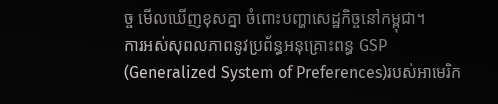ច្ច មើលឃើញខុសគ្នា ចំពោះបញ្ហាសេដ្ឋកិច្ចនៅកម្ពុជា។
ការអស់សុពលភាពនូវប្រព័ន្ធអនុគ្រោះពន្ធ GSP (Generalized System of Preferences)របស់អាមេរិក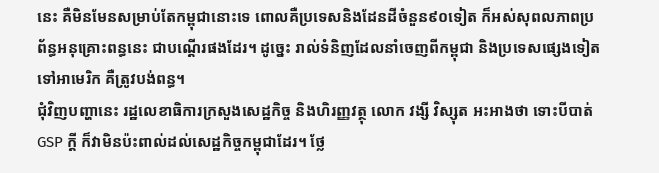នេះ គឺមិនមែនសម្រាប់តែកម្ពុជានោះទេ ពោលគឺប្រទេសនិងដែនដីចំនួន៩០ទៀត ក៏អស់សុពលភាពប្រព័ន្ធអនុគ្រោះពន្ធនេះ ជាបណ្តើរផងដែរ។ ដូច្នេះ រាល់ទំនិញដែលនាំចេញពីកម្ពុជា និងប្រទេសផ្សេងទៀត ទៅអាមេរិក គឺត្រូវបង់ពន្ធ។
ជុំវិញបញ្ហានេះ រដ្ឋលេខាធិការក្រសួងសេដ្ឋកិច្ច និងហិរញ្ញវត្ថុ លោក វង្សី វិស្សុត អះអាងថា ទោះបីបាត់GSP ក្តី ក៏វាមិនប៉ះពាល់ដល់សេដ្ឋកិច្ចកម្ពុជាដែរ។ ថ្លែ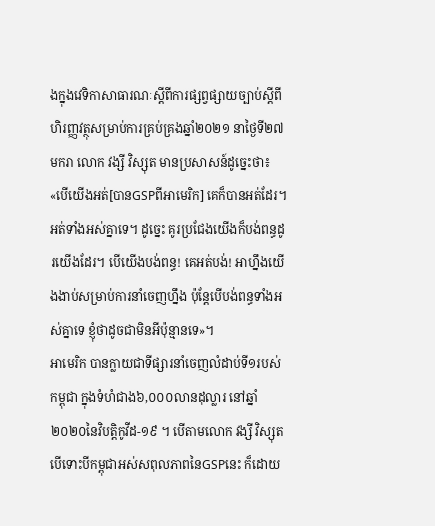ងក្នុងវេទិកាសាធារណៈស្តីពីការផ្សព្វផ្សាយច្បាប់ស្តីពីហិរញ្ញវត្ថុសម្រាប់ការគ្រប់គ្រងឆ្នាំ២០២១ នាថ្ងៃទី២៧ មករា លោក វង្សី វិស្សុត មានប្រសាសន៍ដូច្នេះថា៖ «បើយើងអត់[បានGSPពីអាមេរិក] គេក៏បានអត់ដែរ។ អត់ទាំងអស់គ្នាទេ។ ដូច្នេះ គូរប្រជែងយើងក៏បង់ពន្ធដូរយើងដែរ។ បើយើងបង់ពន្ធ! គេអត់បង់! អាហ្នឹងយើងងាប់សម្រាប់ការនាំចេញហ្នឹង ប៉ុន្តែបើបង់ពន្ធទាំងអស់គ្នាទេ ខ្ញុំថាដូចជាមិនអីប៉ុន្មានទេ»។
អាមេរិក បានក្លាយជាទីផ្សារនាំចេញលំដាប់ទី១របស់កម្ពុជា ក្នុងទំហំជាង៦,០០០លានដុល្លារ នៅឆ្នាំ២០២០នៃវិបត្តិកូវីដ-១៩ ។ បើតាមលោក វង្សី វិស្សុត បើទោះបីកម្ពុជាអស់សពុលភាពនៃGSPនេះ ក៏ដោយ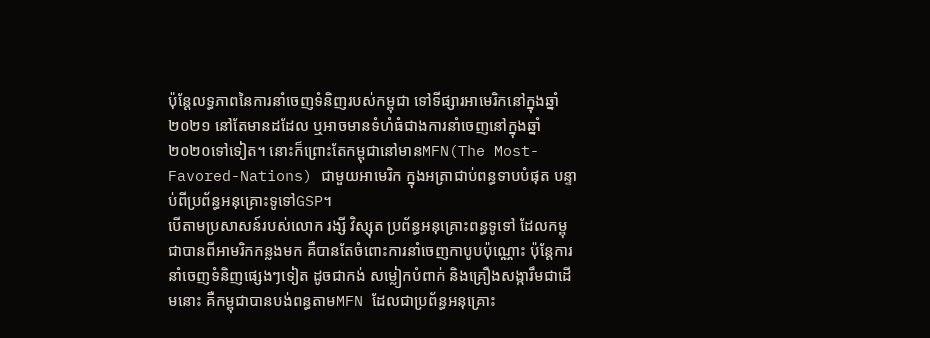ប៉ុន្តែលទ្ធភាពនៃការនាំចេញទំនិញរបស់កម្ពុជា ទៅទីផ្សារអាមេរិកនៅក្នុងឆ្នាំ២០២១ នៅតែមានដដែល ឬអាចមានទំហំធំជាងការនាំចេញនៅក្នុងឆ្នាំ២០២០ទៅទៀត។ នោះក៏ព្រោះតែកម្ពុជានៅមានMFN(The Most-Favored-Nations) ជាមួយអាមេរិក ក្នុងអត្រាជាប់ពន្ធទាបបំផុត បន្ទាប់ពីប្រព័ន្ធអនុគ្រោះទូទៅGSP។
បើតាមប្រសាសន៍របស់លោក រង្សី វិស្សុត ប្រព័ន្ធអនុគ្រោះពន្ធទូទៅ ដែលកម្ពុជាបានពីអាមរិកកន្លងមក គឺបានតែចំពោះការនាំចេញកាបូបប៉ុណ្ណោះ ប៉ុន្តែការនាំចេញទំនិញផ្សេងៗទៀត ដូចជាកង់ សម្លៀកបំពាក់ និងគ្រឿងសង្ការឹមជាដើមនោះ គឺកម្ពុជាបានបង់ពន្ធតាមMFN ដែលជាប្រព័ន្ធអនុគ្រោះ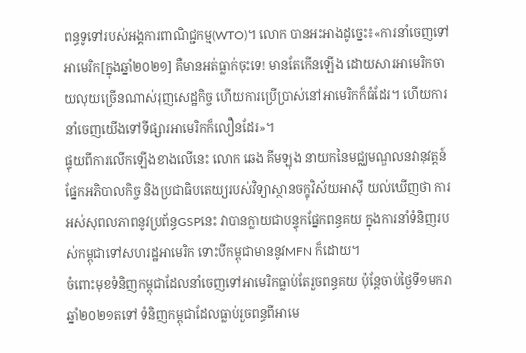ពន្ធទូទៅរបស់អង្គការពាណិជ្ជកម្ម(WTO)។ លោក បានអះអាងដូច្នេះ៖«ការនាំចេញទៅអាមេរិក[ក្នុងឆ្នាំ២០២១] គឺមានអត់ធ្លាក់ចុះទេ! មានតែកើនឡើង ដោយសារអាមេរិកចាយលុយច្រើនណាស់រុញសេដ្ឋកិច្ច ហើយការប្រើប្រាស់នៅអាមេរិកក៏ធំដែរ។ ហើយការនាំចេញយើងទៅទីផ្សារអាមេរិកក៏លឿនដែរ»។
ផ្ទុយពីការលើកឡើងខាងលើនេះ លោក ឆេង គីមឡុង នាយកនៃមជ្ឈមណ្ឌលនវានុវត្តន៍ផ្នែកអភិបាលកិច្ច និងប្រជាធិបតេយ្យរបស់វិទ្យាស្ថានចក្ខុវិស័យអាស៊ី យល់ឃើញថា ការអស់សុពលភាពនូវប្រព័ន្ធGSPនេះ វាបានក្លាយជាបន្ទុកផ្នែកពន្ធគយ ក្នុងការនាំទំនិញរបស់កម្ពុជាទៅសហរដ្ឋអាមេរិក ទោះបីកម្ពុជាមាននូវMFN ក៏ដោយ។
ចំពោះមុខទំនិញកម្ពុជាដែលនាំចេញទៅអាមេរិកធ្លាប់តែរួចពន្ធគយ ប៉ុន្តែចាប់ថ្ងៃទី១មករា ឆ្នាំ២០២១តទៅ ទំនិញកម្ពុជាដែលធ្លាប់រួចពន្ធពីអាមេ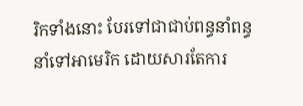រិកទាំងនោះ បែរទៅជាជាប់ពន្ធនាំពន្ធនាំទៅអាមេរិក ដោយសារតែការ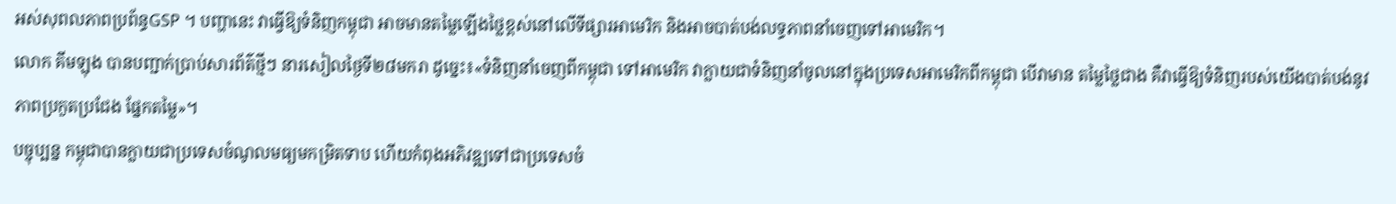អស់សុពលភាពប្រព័ន្ធGSP ។ បញ្ហានេះ វាធ្វើឱ្យទំនិញកម្ពុជា អាចមានតម្លៃឡើងថ្លៃខ្ពស់នៅលើទីផ្សារអាមេរិក និងអាចបាត់បង់លទ្ធភាពនាំចេញទៅអាមេរិក។
លោក គីមឡុង បានបញ្ជាក់ប្រាប់សារព័ត៌ថ្មីៗ នារសៀលថ្ងៃទី២៨មករា ដូច្នេះ៖«ទំនិញនាំចេញពីកម្ពុជា ទៅអាមេរិក វាក្លាយជាទំនិញនាំចូលនៅក្នុងប្រទេសអាមេរិកពីកម្ពុជា បើវាមាន តម្លៃថ្លៃជាង គឺវាធ្វើឱ្យទំនិញរបស់យើងបាត់បង់នូវភាពប្រកួតប្រជែង ផ្នែកតម្លៃ»។
បច្ចុប្បន្ន កម្ពុជាបានក្លាយជាប្រទេសចំណូលមធ្យមកម្រិតទាប ហើយកំពុងអភិវឌ្ឍទៅជាប្រទេសចំ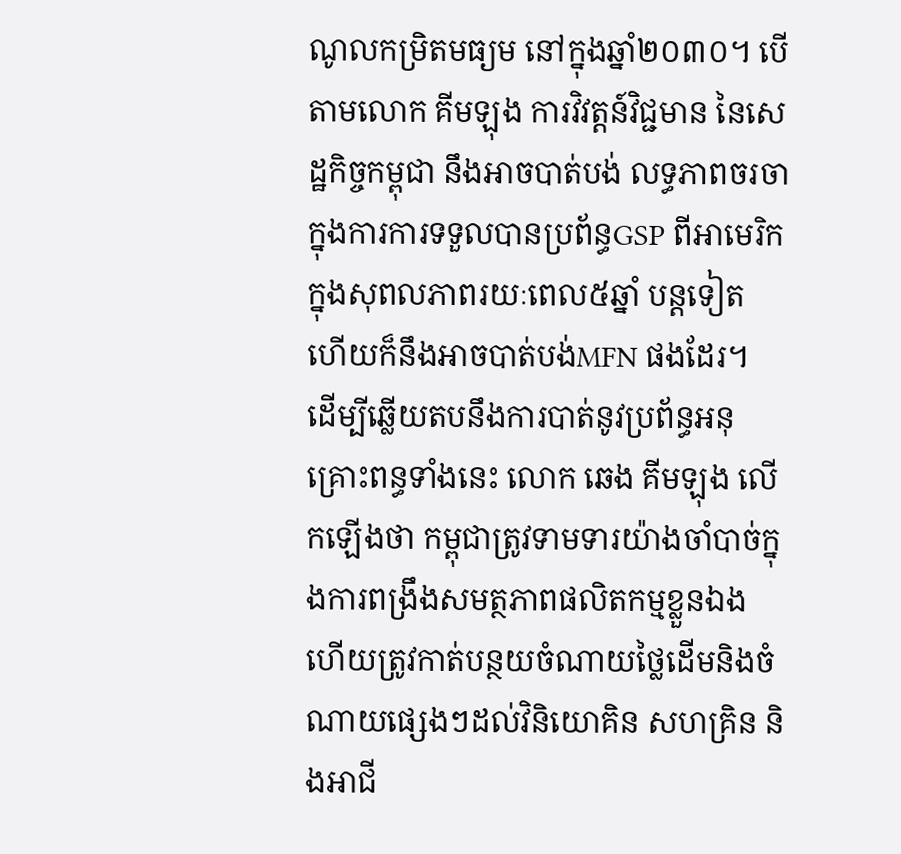ណូលកម្រិតមធ្យម នៅក្នុងឆ្នាំ២០៣០។ បើតាមលោក គីមឡុង ការវិវត្តន៍វិជ្ជមាន នៃសេដ្ឋកិច្ចកម្ពុជា នឹងអាចបាត់បង់ លទ្ធភាពចរចាក្នុងការការទទួលបានប្រព័ន្ធGSP ពីអាមេរិក ក្នុងសុពលភាពរយៈពេល៥ឆ្នាំ បន្តទៀត ហើយក៏នឹងអាចបាត់បង់MFN ផងដែរ។
ដើម្បីឆ្លើយតបនឹងការបាត់នូវប្រព័ន្ធអនុគ្រោះពន្ធទាំងនេះ លោក ឆេង គីមឡុង លើកឡើងថា កម្ពុជាត្រូវទាមទារយ៉ាងចាំបាច់ក្នុងការពង្រឹងសមត្ថភាពផលិតកម្មខ្លួនឯង ហើយត្រូវកាត់បន្ថយចំណាយថ្លៃដើមនិងចំណាយផ្សេងៗដល់វិនិយោគិន សហគ្រិន និងអាជី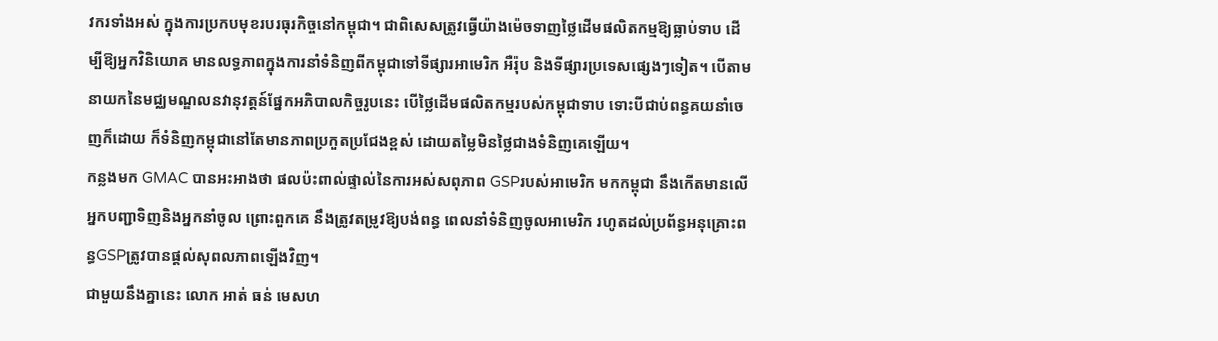វករទាំងអស់ ក្នុងការប្រកបមុខរបរធុរកិច្ចនៅកម្ពុជា។ ជាពិសេសត្រូវធ្វើយ៉ាងម៉េចទាញថ្លៃដើមផលិតកម្មឱ្យធ្លាប់ទាប ដើម្បីឱ្យអ្នកវិនិយោគ មានលទ្ធភាពក្នុងការនាំទំនិញពីកម្ពុជាទៅទីផ្សារអាមេរិក អឺរ៉ុប និងទីផ្សារប្រទេសផ្សេងៗទៀត។ បើតាមនាយកនៃមជ្ឈមណ្ឌលនវានុវត្តន៍ផ្នែកអភិបាលកិច្ចរូបនេះ បើថ្លៃដើមផលិតកម្មរបស់កម្ពុជាទាប ទោះបីជាប់ពន្ធគយនាំចេញក៏ដោយ ក៏ទំនិញកម្ពុជានៅតែមានភាពប្រកួតប្រជែងខ្ពស់ ដោយតម្លៃមិនថ្លៃជាងទំនិញគេឡើយ។
កន្លងមក GMAC បានអះអាងថា ផលប៉ះពាល់ផ្ទាល់នៃការអស់សពុភាព GSPរបស់អាមេរិក មកកម្ពុជា នឹងកើតមានលើអ្នកបញ្ជាទិញនិងអ្នកនាំចូល ព្រោះពួកគេ នឹងត្រូវតម្រូវឱ្យបង់ពន្ធ ពេលនាំទំនិញចូលអាមេរិក រហូតដល់ប្រព័ន្ធអនុគ្រោះពន្ធGSPត្រូវបានផ្តល់សុពលភាពឡើងវិញ។
ជាមួយនឹងគ្នានេះ លោក អាត់ ធន់ មេសហ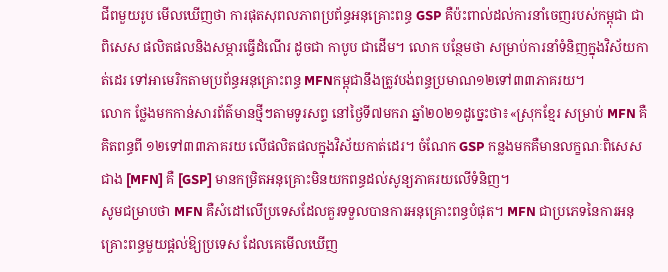ជីពមួយរូប មើលឃើញថា ការផុតសុពលភាពប្រព័ន្ធអនុគ្រោះពន្ធ GSP គឺប៉ះពាល់ដល់ការនាំចេញរបស់កម្ពុជា ជាពិសេស ផលិតផលនិងសម្ភារធ្វើដំណើរ ដូចជា កាបូប ជាដើម។ លោក បន្ថែមថា សម្រាប់ការនាំទំនិញក្នុងវិស័យកាត់ដេរ ទៅអាមេរិកតាមប្រព័ន្ធអនុគ្រោះពន្ធ MFNកម្ពុជានឹងត្រូវបង់ពន្ធប្រមាណ១២ទៅ៣៣ភាគរយ។
លោក ថ្លែងមកកាន់សារព័ត៌មានថ្មីៗតាមទូរសព្ទ នៅថ្ងៃទី៧មករា ឆ្នាំ២០២១ដូច្នេះថា៖«ស្រុកខ្មែរ សម្រាប់ MFN គឺគិតពន្ធពី ១២ទៅ៣៣ភាគរយ លើផលិតផលក្នុងវិស័យកាត់ដេរ។ ចំណែក GSP កន្លងមកគឺមានលក្ខណៈពិសេសជាង [MFN] គឺ [GSP] មានកម្រិតអនុគ្រោះមិនយកពន្ធដល់សូន្យភាគរយលើទំនិញ។
សូមជម្រាបថា MFN គឺសំដៅលើប្រទេសដែលគួរទទួលបានការអនុគ្រោះពន្ធបំផុត។ MFN ជាប្រភេទនៃការអនុគ្រោះពន្ធមួយផ្តល់ឱ្យប្រទេស ដែលគេមើលឃើញ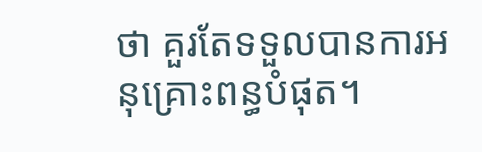ថា គួរតែទទួលបានការអនុគ្រោះពន្ធបំផុត។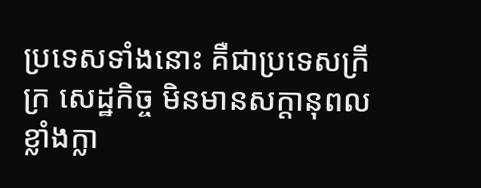ប្រទេសទាំងនោះ គឺជាប្រទេសក្រីក្រ សេដ្ឋកិច្ច មិនមានសក្តានុពលខ្លាំងក្លា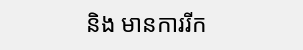និង មានការរីក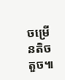ចម្រើនតិចតួច៕